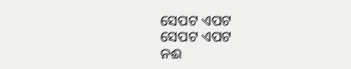ସେପଟ ଏପଟ
ସେପଟ ଏପଟ
ନଈ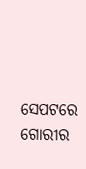ସେପଟରେ ଗୋରୀର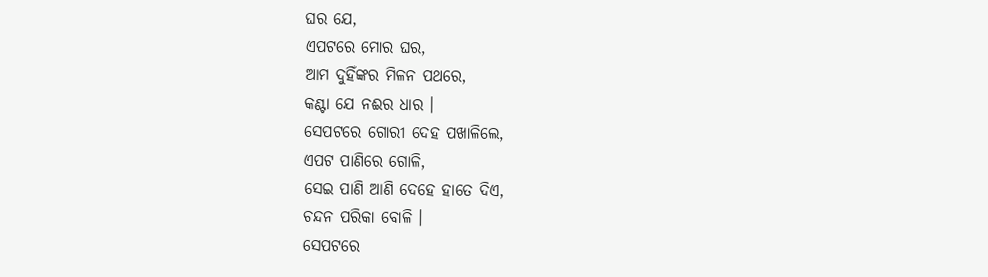ଘର ଯେ,
ଏପଟରେ ମୋର ଘର,
ଆମ ଦୁହିଁଙ୍କର ମିଳନ ପଥରେ,
କଣ୍ଟା ଯେ ନଈର ଧାର ।
ସେପଟରେ ଗୋରୀ ଦେହ ପଖାଳିଲେ,
ଏପଟ ପାଣିରେ ଗୋଳି,
ସେଇ ପାଣି ଆଣି ଦେହେ ହାତେ ଦିଏ,
ଚନ୍ଦନ ପରିକା ବୋଳି ।
ସେପଟରେ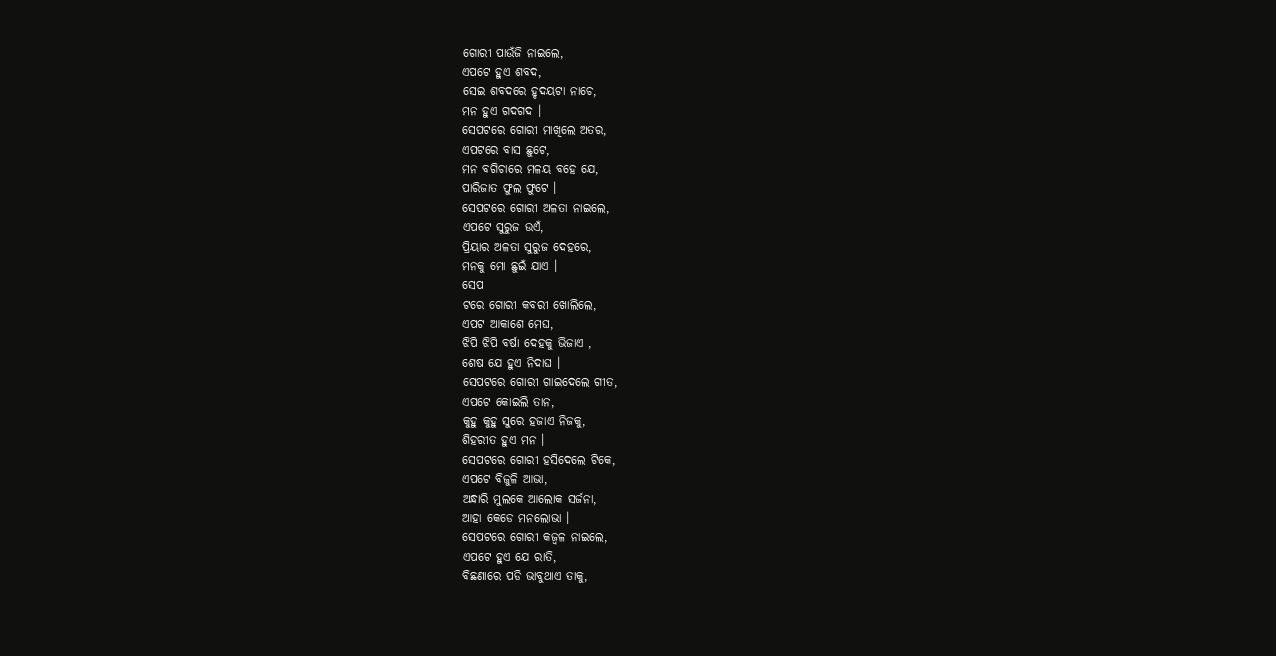ଗୋରୀ ପାଉଁଜି ନାଇଲେ,
ଏପଟେ ହୁଏ ଶବଦ,
ସେଇ ଶବଦରେ ହୃଦୟଟା ନାଚେ,
ମନ ହୁଏ ଗଦଗଦ ।
ସେପଟରେ ଗୋରୀ ମାଖିଲେ ଅତର,
ଏପଟରେ ବାସ ଛୁଟେ,
ମନ ବଗିଚାରେ ମଳୟ ବହେ ଯେ,
ପାରିଜାତ ଫୁଲ ଫୁଟେ ।
ସେପଟରେ ଗୋରୀ ଅଳତା ନାଇଲେ,
ଏପଟେ ସୁରୁଜ ଉଏଁ,
ପ୍ରିୟାର ଅଳତା ସୁରୁଜ ଦେହରେ,
ମନକୁ ମୋ ଛୁଇଁ ଯାଏ ।
ସେପ
ଟରେ ଗୋରୀ କବରୀ ଖୋଲିଲେ,
ଏପଟ ଆକାଶେ ମେଘ,
ଝିପି ଝିପି ବର୍ଷା ଦେହକୁ ଭିଜାଏ ,
ଶେଷ ଯେ ହୁଏ ନିଦାଘ ।
ସେପଟରେ ଗୋରୀ ଗାଇଦେଲେ ଗୀତ,
ଏପଟେ କୋଇଲି ତାନ,
କୁହୁ କୁହୁ ସୁରେ ହଜାଏ ନିଜକୁ,
ଶିହରୀତ ହୁଏ ମନ ।
ସେପଟରେ ଗୋରୀ ହସିଦେଲେ ଟିକେ,
ଏପଟେ ବିଜୁଳି ଆଭା,
ଅନ୍ଧାରି ମୁଲକେ ଆଲୋକ ସର୍ଜନା,
ଆହା କେଡେ ମନଲୋଭା ।
ସେପଟରେ ଗୋରୀ କଜ୍ଵଳ ନାଇଲେ,
ଏପଟେ ହୁଏ ଯେ ରାତି,
ବିଛଣାରେ ପଡି ଭାବୁଥାଏ ତାକୁ,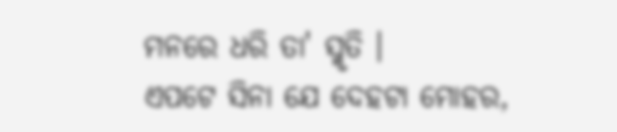ମନରେ ଧରି ତା' ସ୍ମୃତି ।
ଏପଟେ ସିନା ଯେ ଦେହଟା ମୋହର,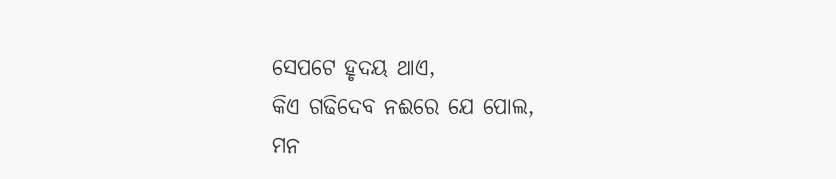ସେପଟେ ହୃଦୟ ଥାଏ,
କିଏ ଗଢିଦେବ ନଈରେ ଯେ ପୋଲ,
ମନ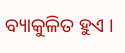ବ୍ୟାକୁଳିତ ହୁଏ ।